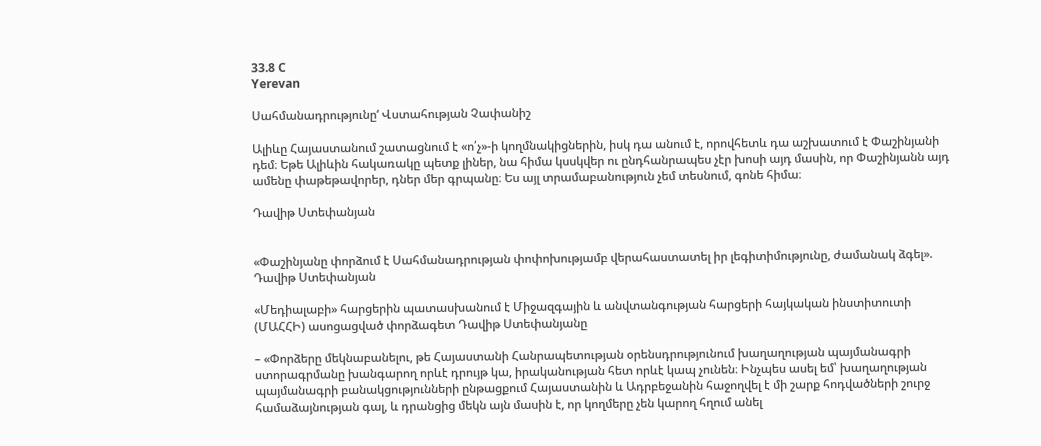33.8 C
Yerevan

Սահմանադրությունը‘ Վստահության Չափանիշ

Ալիևը Հայաստանում շատացնում է «ո՛չ»-ի կողմնակիցներին, իսկ դա անում է, որովհետև դա աշխատում է Փաշինյանի դեմ։ Եթե Ալիևին հակառակը պետք լիներ, նա հիմա կսսկվեր ու ընդհանրապես չէր խոսի այդ մասին, որ Փաշինյանն այդ ամենը փաթեթավորեր, դներ մեր գրպանը։ Ես այլ տրամաբանություն չեմ տեսնում, գոնե հիմա։

Դավիթ Ստեփանյան


«Փաշինյանը փորձում է Սահմանադրության փոփոխությամբ վերահաստատել իր լեգիտիմությունը, ժամանակ ձգել». Դավիթ Ստեփանյան

«Մեդիալաբի» հարցերին պատասխանում է Միջազգային և անվտանգության հարցերի հայկական ինստիտուտի (ՄԱՀՀԻ) ասոցացված փորձագետ Դավիթ Ստեփանյանը

– «Փորձերը մեկնաբանելու, թե Հայաստանի Հանրապետության օրենսդրությունում խաղաղության պայմանագրի ստորագրմանը խանգարող որևէ դրույթ կա, իրականության հետ որևէ կապ չունեն։ Ինչպես ասել եմ՝ խաղաղության պայմանագրի բանակցությունների ընթացքում Հայաստանին և Ադրբեջանին հաջողվել է մի շարք հոդվածների շուրջ համաձայնության գալ, և դրանցից մեկն այն մասին է, որ կողմերը չեն կարող հղում անել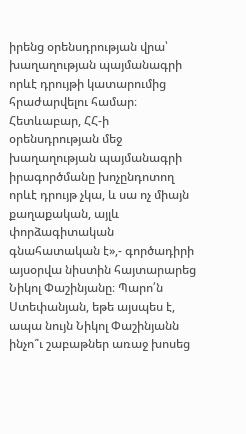իրենց օրենսդրության վրա՝ խաղաղության պայմանագրի որևէ դրույթի կատարումից հրաժարվելու համար։ Հետևաբար, ՀՀ‑ի օրենսդրության մեջ խաղաղության պայմանագրի իրագործմանը խոչընդոտող որևէ դրույթ չկա, և սա ոչ միայն քաղաքական, այլև փորձագիտական գնահատական է»,- գործադիրի այսօրվա նիստին հայտարարեց Նիկոլ Փաշինյանը։ Պարո՛ն Ստեփանյան, եթե այսպես է, ապա նույն Նիկոլ Փաշինյանն ինչո՞ւ շաբաթներ առաջ խոսեց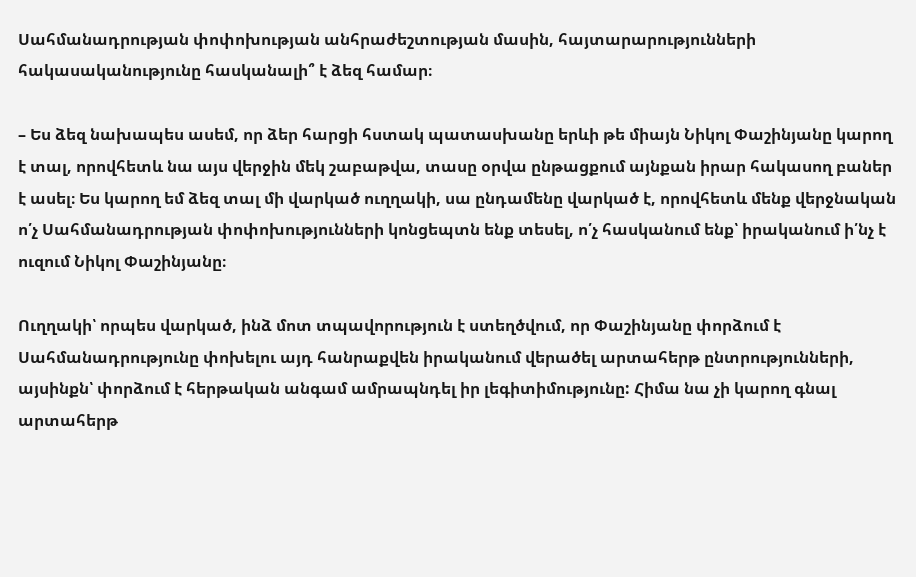Սահմանադրության փոփոխության անհրաժեշտության մասին, հայտարարությունների հակասականությունը հասկանալի՞ է ձեզ համար։

– Ես ձեզ նախապես ասեմ, որ ձեր հարցի հստակ պատասխանը երևի թե միայն Նիկոլ Փաշինյանը կարող է տալ, որովհետև նա այս վերջին մեկ շաբաթվա, տասը օրվա ընթացքում այնքան իրար հակասող բաներ է ասել։ Ես կարող եմ ձեզ տալ մի վարկած ուղղակի, սա ընդամենը վարկած է, որովհետև մենք վերջնական ո՛չ Սահմանադրության փոփոխությունների կոնցեպտն ենք տեսել, ո՛չ հասկանում ենք՝ իրականում ի՛նչ է ուզում Նիկոլ Փաշինյանը։

Ուղղակի՝ որպես վարկած, ինձ մոտ տպավորություն է ստեղծվում, որ Փաշինյանը փորձում է Սահմանադրությունը փոխելու այդ հանրաքվեն իրականում վերածել արտահերթ ընտրությունների, այսինքն՝ փորձում է հերթական անգամ ամրապնդել իր լեգիտիմությունը: Հիմա նա չի կարող գնալ արտահերթ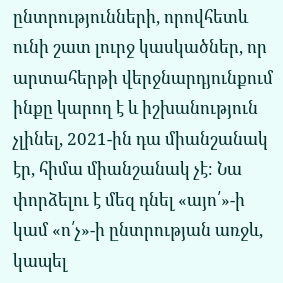ընտրությունների, որովհետև ունի շատ լուրջ կասկածներ, որ արտահերթի վերջնարդյունքում ինքը կարող է և իշխանություն չլինել, 2021-ին դա միանշանակ էր, հիմա միանշանակ չէ։ Նա փորձելու է մեզ դնել «այո՛»-ի կամ «ո՛չ»-ի ընտրության առջև, կապել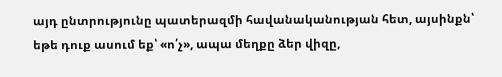այդ ընտրությունը պատերազմի հավանականության հետ, այսինքն՝ եթե դուք ասում եք՝ «ո՛չ», ապա մեղքը ձեր վիզը,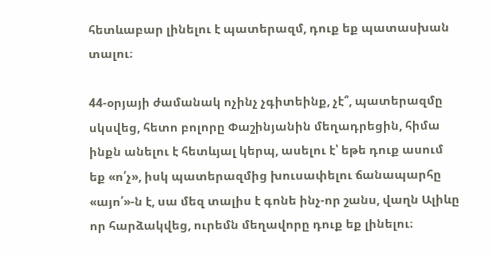հետևաբար լինելու է պատերազմ, դուք եք պատասխան տալու։

44-օրյայի ժամանակ ոչինչ չգիտեինք, չէ՞, պատերազմը սկսվեց, հետո բոլորը Փաշինյանին մեղադրեցին, հիմա ինքն անելու է հետևյալ կերպ, ասելու է՝ եթե դուք ասում եք «ո՛չ», իսկ պատերազմից խուսափելու ճանապարհը «այո՛»-ն է, սա մեզ տալիս է գոնե ինչ-որ շանս, վաղն Ալիևը որ հարձակվեց, ուրեմն մեղավորը դուք եք լինելու։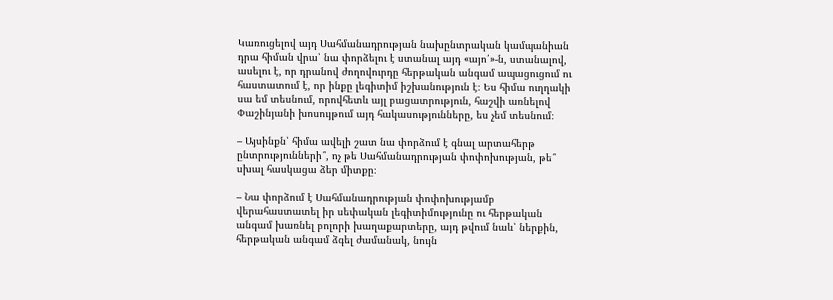Կառուցելով այդ Սահմանադրության նախընտրական կամպանիան դրա հիման վրա՝ նա փորձելու է ստանալ այդ «այո՛»-ն, ստանալով, ասելու է, որ դրանով ժողովուրդը հերթական անգամ ապացուցում ու հաստատում է, որ ինքը լեգիտիմ իշխանություն է։ Ես հիմա ուղղակի սա եմ տեսնում, որովհետև այլ բացատրություն, հաշվի առնելով Փաշինյանի խոսույթում այդ հակասությունները, ես չեմ տեսնում։

– Այսինքն՝ հիմա ավելի շատ նա փորձում է գնալ արտահերթ ընտրությունների՞, ոչ թե Սահմանադրության փոփոխության, թե՞ սխալ հասկացա ձեր միտքը։

– Նա փորձում է Սահմանադրության փոփոխությամբ վերահաստատել իր սեփական լեգիտիմությունը ու հերթական անգամ խառնել բոլորի խաղաքարտերը, այդ թվում նաև՝ ներքին, հերթական անգամ ձգել ժամանակ, նույն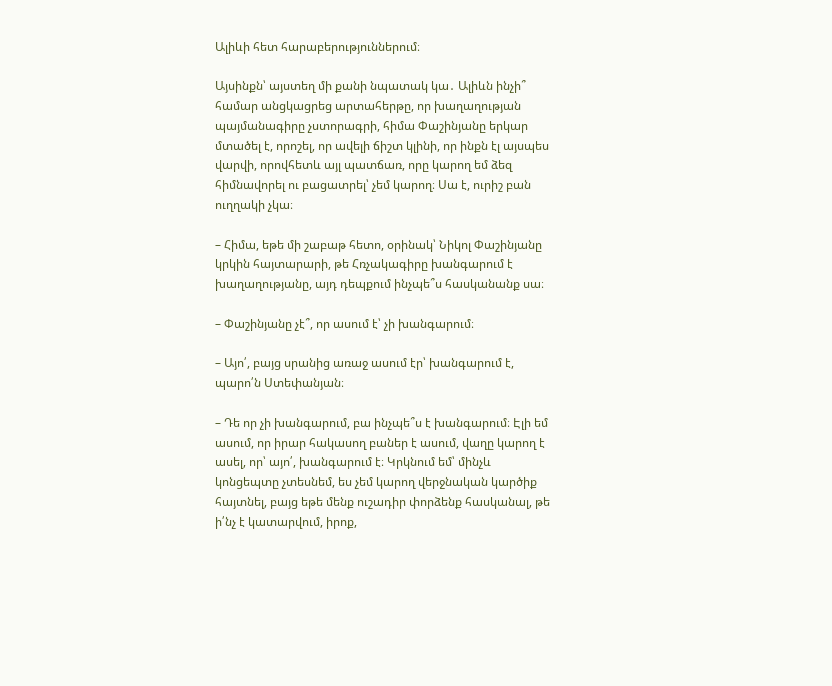Ալիևի հետ հարաբերություններում։

Այսինքն՝ այստեղ մի քանի նպատակ կա․ Ալիևն ինչի՞ համար անցկացրեց արտահերթը, որ խաղաղության պայմանագիրը չստորագրի, հիմա Փաշինյանը երկար մտածել է, որոշել, որ ավելի ճիշտ կլինի, որ ինքն էլ այսպես վարվի, որովհետև այլ պատճառ, որը կարող եմ ձեզ հիմնավորել ու բացատրել՝ չեմ կարող։ Սա է, ուրիշ բան ուղղակի չկա։

– Հիմա, եթե մի շաբաթ հետո, օրինակ՝ Նիկոլ Փաշինյանը կրկին հայտարարի, թե Հռչակագիրը խանգարում է խաղաղությանը, այդ դեպքում ինչպե՞ս հասկանանք սա։

– Փաշինյանը չէ՞, որ ասում է՝ չի խանգարում։

– Այո՛, բայց սրանից առաջ ասում էր՝ խանգարում է, պարո՛ն Ստեփանյան։

– Դե որ չի խանգարում, բա ինչպե՞ս է խանգարում։ Էլի եմ ասում, որ իրար հակասող բաներ է ասում, վաղը կարող է ասել, որ՝ այո՛, խանգարում է։ Կրկնում եմ՝ մինչև կոնցեպտը չտեսնեմ, ես չեմ կարող վերջնական կարծիք հայտնել, բայց եթե մենք ուշադիր փորձենք հասկանալ, թե ի՛նչ է կատարվում, իրոք,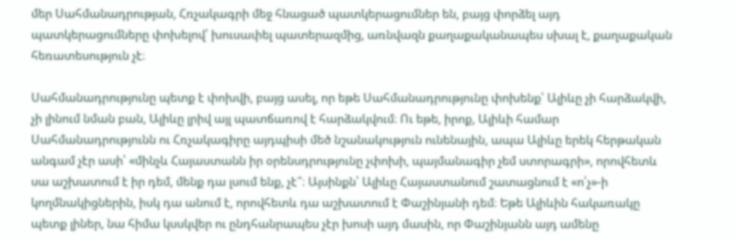մեր Սահմանադրության, Հռչակագրի մեջ հնացած պատկերացումներ են, բայց փորձել այդ պատկերացումները փոխելով՝ խուսափել պատերազմից, առնվազն քաղաքականապես սխալ է, քաղաքական հեռատեսություն չէ։

Սահմանադրությունը պետք է փոխվի, բայց ասել, որ եթե Սահմանադրությունը փոխենք՝ Ալիևը չի հարձակվի, չի լինում նման բան, Ալիևը լրիվ այլ պատճառով է հարձակվում։ Ու եթե, իրոք, Ալիևի համար Սահմանադրությունն ու Հռչակագիրը այդպիսի մեծ նշանակություն ունենային, ապա Ալիևը երեկ հերթական անգամ չէր ասի՝ «մինչև Հայաստանն իր օրենսդրությունը չփոխի, պայմանագիր չեմ ստորագրի», որովհետև սա աշխատում է իր դեմ, մենք դա լսում ենք, չէ՞։ Այսինքն՝ Ալիևը Հայաստանում շատացնում է «ո՛չ»-ի կողմնակիցներին, իսկ դա անում է, որովհետև դա աշխատում է Փաշինյանի դեմ։ Եթե Ալիևին հակառակը պետք լիներ, նա հիմա կսսկվեր ու ընդհանրապես չէր խոսի այդ մասին, որ Փաշինյանն այդ ամենը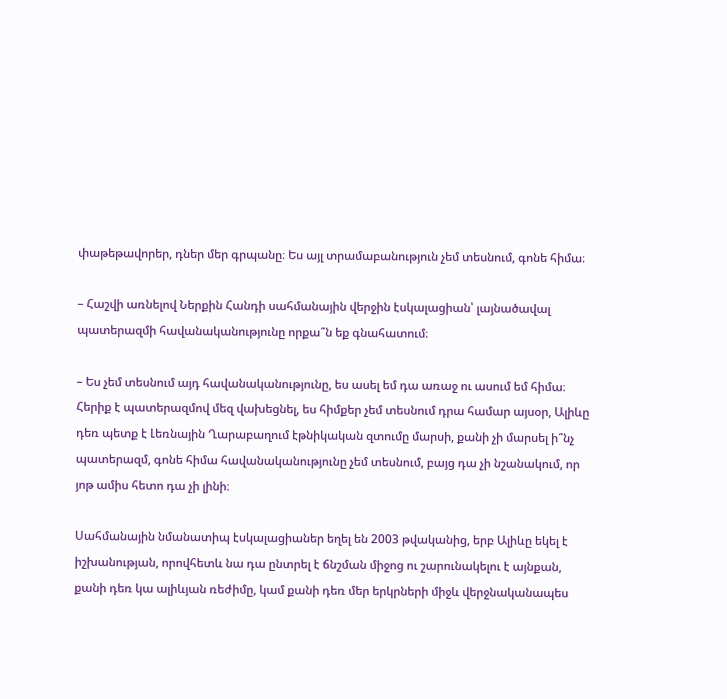փաթեթավորեր, դներ մեր գրպանը։ Ես այլ տրամաբանություն չեմ տեսնում, գոնե հիմա։

– Հաշվի առնելով Ներքին Հանդի սահմանային վերջին էսկալացիան՝ լայնածավալ պատերազմի հավանականությունը որքա՞ն եք գնահատում։

– Ես չեմ տեսնում այդ հավանականությունը, ես ասել եմ դա առաջ ու ասում եմ հիմա։ Հերիք է պատերազմով մեզ վախեցնել, ես հիմքեր չեմ տեսնում դրա համար այսօր, Ալիևը դեռ պետք է Լեռնային Ղարաբաղում էթնիկական զտումը մարսի, քանի չի մարսել ի՞նչ պատերազմ, գոնե հիմա հավանականությունը չեմ տեսնում, բայց դա չի նշանակում, որ յոթ ամիս հետո դա չի լինի։

Սահմանային նմանատիպ էսկալացիաներ եղել են 2003 թվականից, երբ Ալիևը եկել է իշխանության, որովհետև նա դա ընտրել է ճնշման միջոց ու շարունակելու է այնքան, քանի դեռ կա ալիևյան ռեժիմը, կամ քանի դեռ մեր երկրների միջև վերջնականապես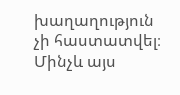խաղաղություն չի հաստատվել։ Մինչև այս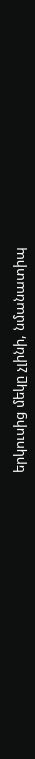երկուսից մեկը չլինի, նմանատիպ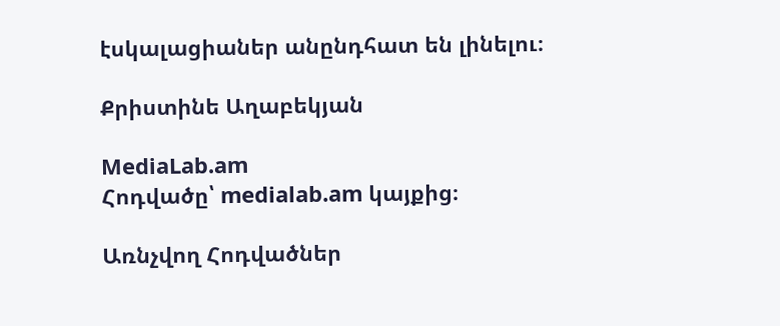էսկալացիաներ անընդհատ են լինելու։

Քրիստինե Աղաբեկյան

MediaLab.am
Հոդվածը՝ medialab.am կայքից։

Առնչվող Հոդվածներ